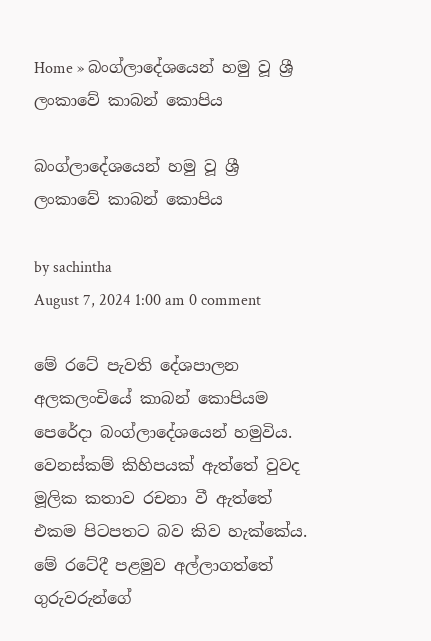Home » බංග්ලාදේශයෙන් හමු වූ ශ්‍රී ලංකාවේ කාබන් කොපිය

බංග්ලාදේශයෙන් හමු වූ ශ්‍රී ලංකාවේ කාබන් කොපිය

by sachintha
August 7, 2024 1:00 am 0 comment

මේ රටේ පැවති දේශපාලන අලකලංචියේ කාබන් කොපියම පෙරේදා බංග්ලාදේශයෙන් හමුවිය. වෙනස්කම් කිහිපයක් ඇත්තේ වුවද මූලික කතාව රචනා වී ඇත්තේ එකම පිටපතට බව කිව හැක්කේය. මේ රටේදී පළමුව අල්ලාගත්තේ ගුරුවරුන්ගේ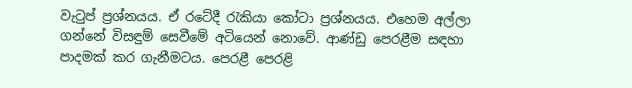වැටුප් ප්‍රශ්නයය. ඒ රටේදී රැකියා කෝටා ප්‍රශ්නයය. එහෙම අල්ලා ගන්නේ විසඳුම් සෙවීමේ අටියෙන් නොවේ. ආණ්ඩු පෙරළීම සඳහා පාදමක් කර ගැනීමටය. පෙරළී පෙරළි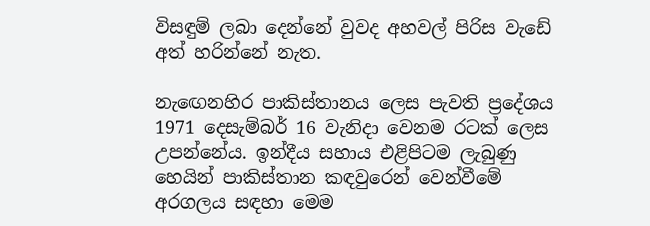විසඳුම් ලබා දෙන්නේ වුවද අහවල් පිරිස වැඩේ අත් හරින්නේ නැත.

නැඟෙනහිර පාකිස්තානය ලෙස පැවති ප්‍රදේශය 1971 දෙසැම්බර් 16 වැනිදා වෙනම රටක් ලෙස උපන්නේය. ඉන්දීය සහාය එළිපිටම ලැබුණු හෙයින් පාකිස්තාන කඳවුරෙන් වෙන්වීමේ අරගලය සඳහා මෙම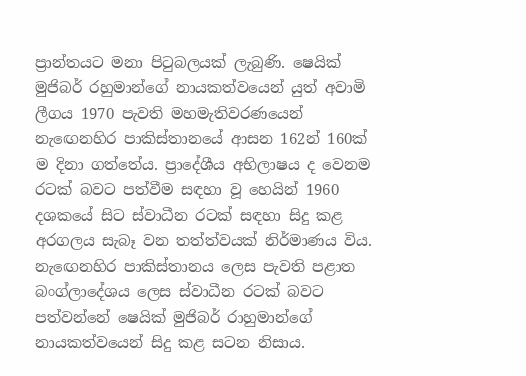ප්‍රාන්තයට මනා පිටුබලයක් ලැබුණි. ෂෙයික් මුජිබර් රහුමාන්ගේ නායකත්වයෙන් යුත් අවාමි ලීගය 1970 පැවති මහමැතිවරණයෙන් නැඟෙනහිර පාකිස්තානයේ ආසන 162න් 160ක් ම දිනා ගත්තේය. ප්‍රාදේශීය අභිලාෂය ද වෙනම රටක් බවට පත්වීම සඳහා වූ හෙයින් 1960 දශකයේ සිට ස්වාධීන රටක් සඳහා සිදු කළ අරගලය සැබෑ වන තත්ත්වයක් නිර්මාණය විය. නැඟෙනහිර පාකිස්තානය ලෙස පැවති පළාත බංග්ලාදේශය ලෙස ස්වාධීන රටක් බවට පත්වන්නේ ෂෙයික් මුජිබර් රාහුමාන්ගේ නායකත්වයෙන් සිදු කළ සටන නිසාය.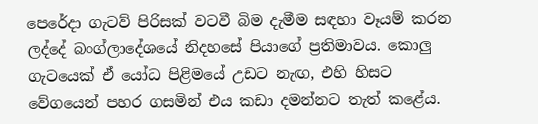පෙරේදා ගැටව් පිරිසක් වටවී බිම දැමීම සඳහා වෑයම් කරන ලද්දේ බංග්ලාදේශයේ නිදහසේ පියාගේ ප්‍රතිමාවය. කොලු ගැටයෙක් ඒ යෝධ පිළිමයේ උඩට නැඟ, එහි හිසට වේගයෙන් පහර ගසමින් එය කඩා දමන්නට තැත් කළේය.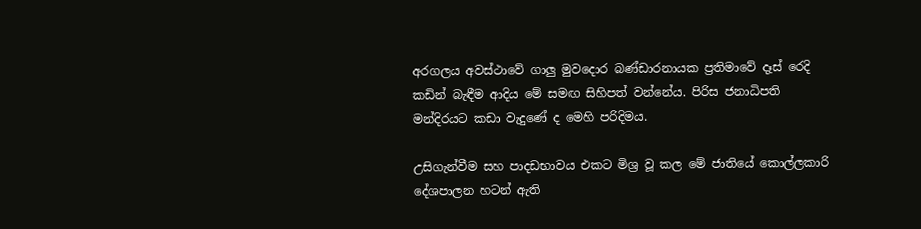අරගලය අවස්ථාවේ ගාලු මුවදොර බණ්ඩාරනායක ප්‍රතිමාවේ දෑස් රෙදි කඩින් බැඳීම ආදිය මේ සමඟ සිහිපත් වන්නේය. පිරිස ජනාධිපති මන්දිරයට කඩා වැදුණේ ද මෙහි පරිදිමය.

උසිගැන්වීම සහ පාදඩභාවය එකට මිශ්‍ර වූ කල මේ ජාතියේ කොල්ලකාරි දේශපාලන හටන් ඇති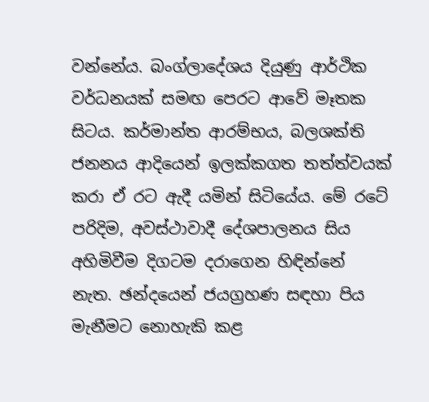වන්නේය. බංග්ලාදේශය දියුණු ආර්ථික වර්ධනයක් සමඟ පෙරට ආවේ මෑතක සිටය. කර්මාන්ත ආරම්භය, බලශක්ති ජනනය ආදියෙන් ඉලක්කගත තත්ත්වයක් කරා ඒ රට ඇදී යමින් සිටියේය. මේ රටේ පරිදිම, අවස්ථාවාදී දේශපාලනය සිය අහිමිවීම දිගටම දරාගෙන හිඳින්නේ නැත. ඡන්දයෙන් ජයග්‍රහණ සඳහා පිය මැනීමට නොහැකි කළ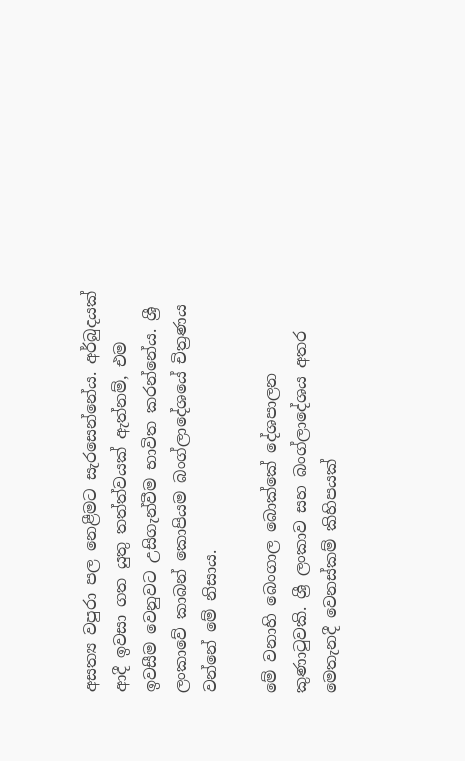අසත්‍ය වපුරා පල නෙළීමට සැරසෙන්නේය. අර්බුදයක් ආදී ඉවසා ගත යුතු තත්ත්වයක් ඇත්නම්, එම ඉවසීම වෙනුවට උසිගැන්වීම භාවිත කරන්නේය. ශ්‍රී ලංකාවේ කාබන් කොපියම බංග්ලාදේශයේ චිත්‍රණය වන්නේ මේ නිසාය.

මේ වනාහි බෙංගාල බොක්කේ දේශපාලන කුණාටුවකි. ශ්‍රී ලංකාව සහ බංග්ලාදේශය අතර මෙතැනදී වෙනස්කම් කිහිපයක්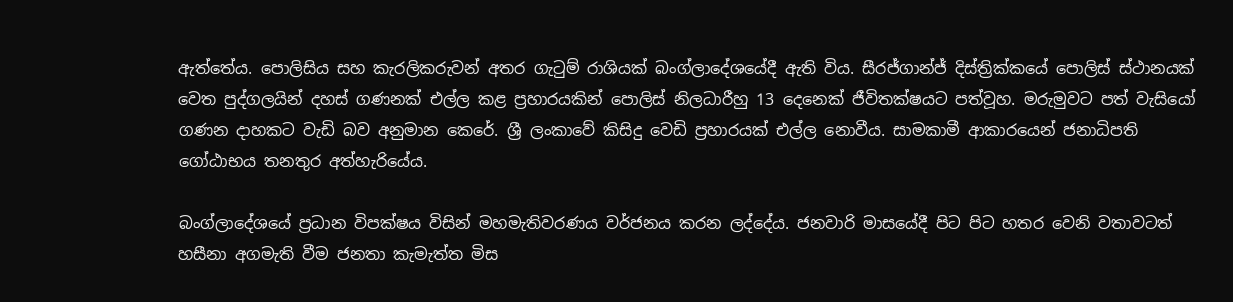ඇත්තේය. පොලිසිය සහ කැරලිකරුවන් අතර ගැටුම් රාශියක් බංග්ලාදේශයේදී ඇති විය. සීරජ්ගාන්ජ් දිස්ත්‍රික්කයේ පොලිස් ස්ථානයක් වෙත පුද්ගලයින් දහස් ගණනක් එල්ල කළ ප්‍රහාරයකින් පොලිස් නිලධාරීහු 13 දෙනෙක් ජීවිතක්ෂයට පත්වූහ. මරුමුවට පත් වැසියෝ ගණන දාහකට වැඩි බව අනුමාන කෙරේ. ශ්‍රී ලංකාවේ කිසිදු වෙඩි ප්‍රහාරයක් එල්ල නොවීය. සාමකාමී ආකාරයෙන් ජනාධිපති ගෝඨාභය තනතුර අත්හැරියේය.

බංග්ලාදේශයේ ප්‍රධාන විපක්ෂය විසින් මහමැතිවරණය වර්ජනය කරන ලද්දේය. ජනවාරි මාසයේදී පිට පිට හතර වෙනි වතාවටත් හසීනා අගමැති වීම ජනතා කැමැත්ත මිස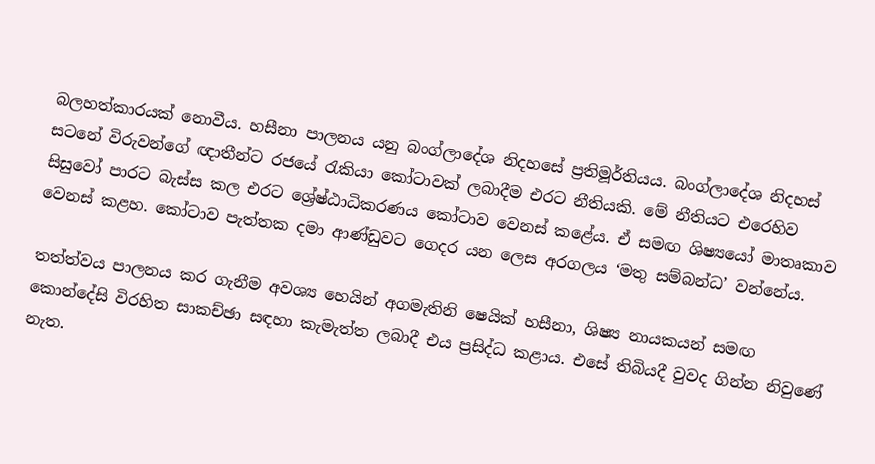බලහත්කාරයක් නොවීය. හසීනා පාලනය යනු බංග්ලාදේශ නිදහසේ ප්‍රතිමූර්තියය. බංග්ලාදේශ නිදහස් සටනේ විරුවන්ගේ ඥාතීන්ට රජයේ රැකියා කෝටාවක් ලබාදීම එරට නීතියකි. මේ නීතියට එරෙහිව සිසුවෝ පාරට බැස්ස කල එරට ශ්‍රේෂ්ඨාධිකරණය කෝටාව වෙනස් කළේය. ඒ සමඟ ශිෂ්‍යයෝ මාතෘකාව වෙනස් කළහ. කෝටාව පැත්තක දමා ආණ්ඩුවට ගෙදර යන ලෙස අරගලය ‘මතු සම්බන්ධ’ වන්නේය.

තත්ත්වය පාලනය කර ගැනීම අවශ්‍ය හෙයින් අගමැතිනි ෂෙයික් හසීනා, ශිෂ්‍ය නායකයන් සමඟ කොන්දේසි විරහිත සාකච්ඡා සඳහා කැමැත්ත ලබාදී එය ප්‍රසිද්ධ කළාය. එසේ තිබියදී වුවද ගින්න නිවුණේ නැත.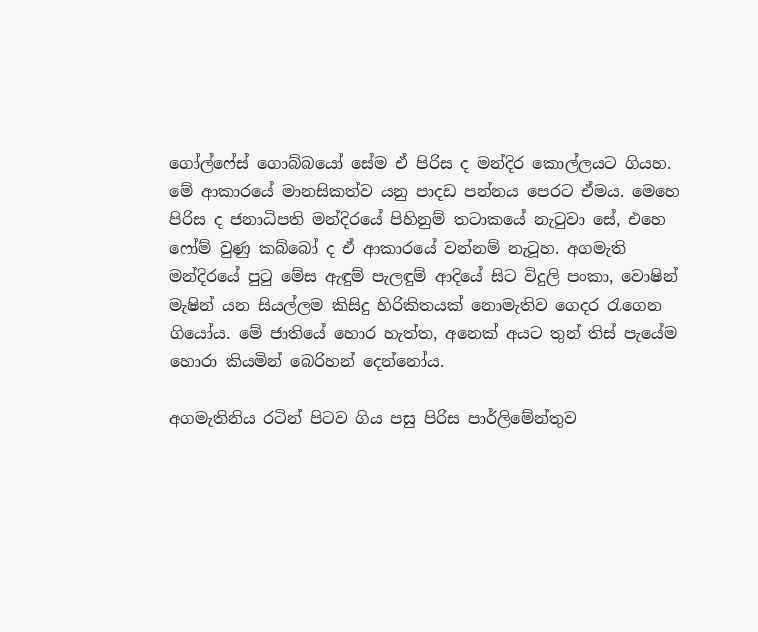ගෝල්ෆේස් ගොබ්බයෝ සේම ඒ පිරිස ද මන්දිර කොල්ලයට ගියහ. මේ ආකාරයේ මානසිකත්ව යනු පාදඩ පන්නය පෙරට ඒමය. මෙහෙ පිරිස ද ජනාධිපති මන්දිරයේ පිහිනුම් තටාකයේ නැටුවා සේ, එහෙ ෆෝම් වුණු කබ්බෝ ද ඒ ආකාරයේ වන්නම් නැටූහ. අගමැති මන්දිරයේ පුටු මේස ඇඳුම් පැලඳුම් ආදියේ සිට විදුලි පංකා, වොෂින් මැෂින් යන සියල්ලම කිසිදු හිරිකිතයක් නොමැතිව ගෙදර රැගෙන ගියෝය. මේ ජාතියේ හොර හැත්ත, අනෙක් අයට තුන් තිස් පැයේම හොරා කියමින් බෙරිහන් දෙන්නෝය.

අගමැතිනිය රටින් පිටව ගිය පසු පිරිස පාර්ලිමේන්තුව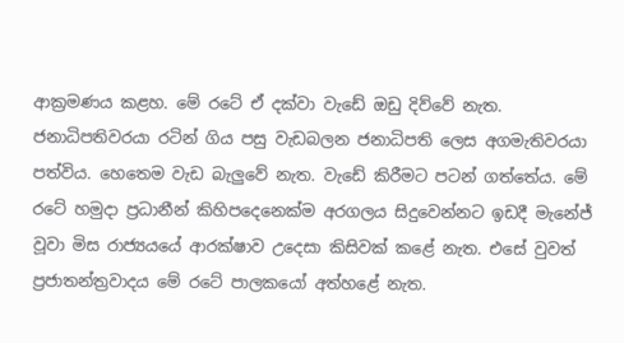ආක්‍රමණය කළහ. මේ රටේ ඒ දක්වා වැඩේ ඔඩු දිව්වේ නැත. ජනාධිපතිවරයා රටින් ගිය පසු වැඩබලන ජනාධිපති ලෙස අගමැතිවරයා පත්විය. හෙතෙම වැඩ බැලුවේ නැත. වැඩේ කිරීමට පටන් ගත්තේය. මේ රටේ හමුදා ප්‍රධානීන් කිහිපදෙනෙක්ම අරගලය සිදුවෙන්නට ඉඩදී මැනේජ් වූවා මිස රාජ්‍යයයේ ආරක්ෂාව උදෙසා කිසිවක් කළේ නැත. එසේ වුවත් ප්‍රජාතන්ත්‍රවාදය මේ රටේ පාලකයෝ අත්හළේ නැත.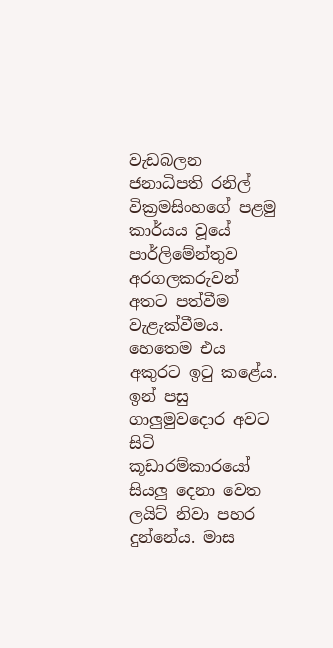වැඩබලන ජනාධිපති රනිල් වික්‍රමසිංහගේ පළමු කාර්යය වූයේ පාර්ලිමේන්තුව අරගලකරුවන් අතට පත්වීම වැළැක්වීමය. හෙතෙම එය අකුරට ඉටු කළේය. ඉන් පසු ගාලුමුවදොර අවට සිටි කූඩාරම්කාරයෝ සියලු දෙනා වෙත ලයිට් නිවා පහර දුන්නේය. මාස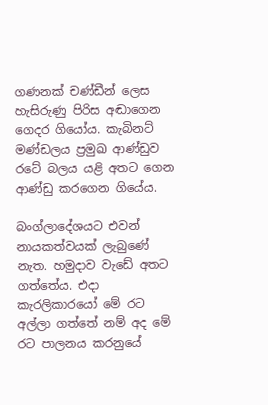ගණනක් චණ්ඩීන් ලෙස හැසිරුණු පිරිස අඬාගෙන ගෙදර ගියෝය. කැබිනට් මණ්ඩලය ප්‍රමුඛ ආණ්ඩුව රටේ බලය යළි අතට ගෙන ආණ්ඩු කරගෙන ගියේය.

බංග්ලාදේශයට එවන් නායකත්වයක් ලැබුණේ නැත. හමුදාව වැඩේ අතට ගත්තේය. එදා කැරලිකාරයෝ මේ රට අල්ලා ගත්තේ නම් අද මේ රට පාලනය කරනුයේ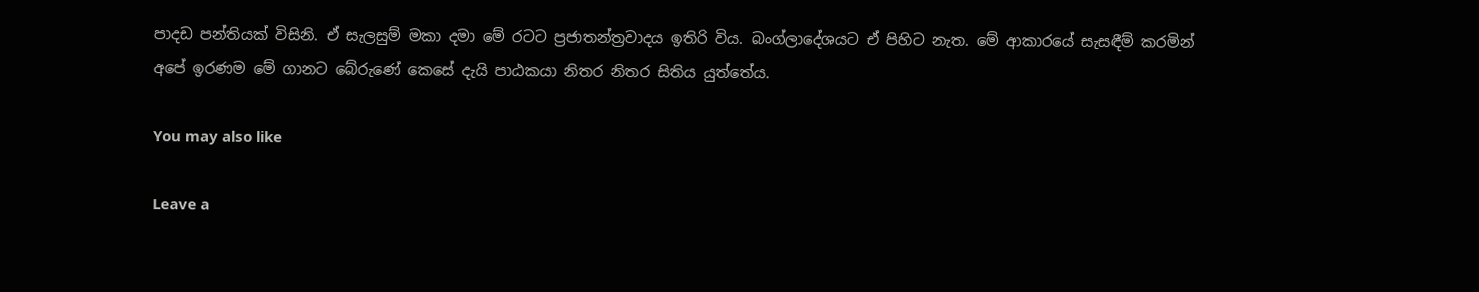පාදඩ පන්තියක් විසිනි. ඒ සැලසුම් මකා දමා මේ රටට ප්‍රජාතන්ත්‍රවාදය ඉතිරි විය. බංග්ලාදේශයට ඒ පිහිට නැත. මේ ආකාරයේ සැසඳීම් කරමින් අපේ ඉරණම මේ ගානට බේරුණේ කෙසේ දැයි පාඨකයා නිතර නිතර සිතිය යුත්තේය.

You may also like

Leave a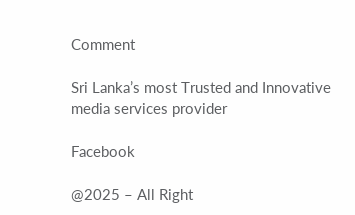Comment

Sri Lanka’s most Trusted and Innovative media services provider

Facebook

@2025 – All Right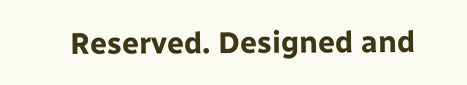Reserved. Designed and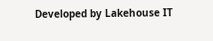Developed by Lakehouse IT